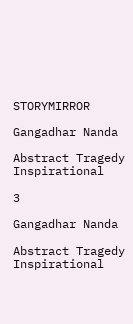STORYMIRROR

Gangadhar Nanda

Abstract Tragedy Inspirational

3

Gangadhar Nanda

Abstract Tragedy Inspirational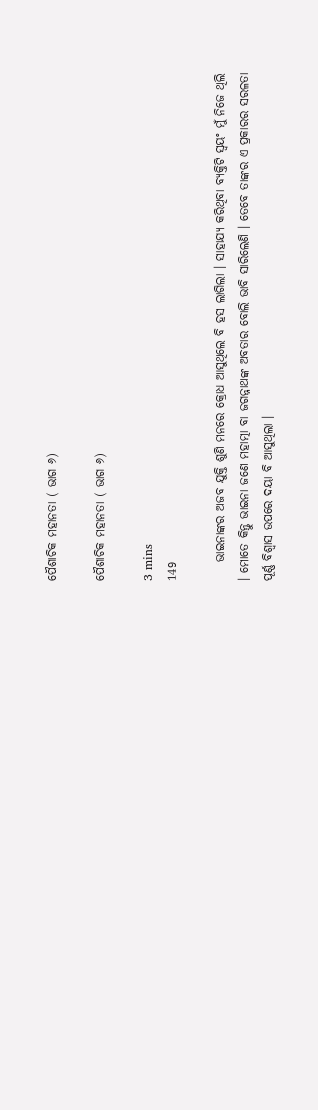ପୈଶାଚିକ ମହାନତା ( ଭାଗ ୬)

ପୈଶାଚିକ ମହାନତା ( ଭାଗ ୬)

3 mins
149

    ଭାଇନାଙ୍କର ଅଜବ ଯୁକ୍ତି ଶୁଣି ମନରେ କ୍ରୋଧ ଆସୁଥିଲେ ବି ହସ ଲାଗିଲା । ସାହାଯ୍ୟ କରିଥିବା ବ୍ୟକ୍ତିଟି ସ୍ଵୟଂ ମୁଁ ନିଜେ ଥିଲି । ମୋତେ କିନ୍ତୁ ଭାଇନା ଜଣେ ମହାତ୍ମା ବା ଜଗନ୍ନାଥଙ୍କ ଅବତାର ବୋଲି ଭାବି ସାରିଲେଣି । ତେବେ ତାଙ୍କର ଏ ପ୍ରକାରର ସରଳତା ପୂର୍ଣ୍ଣ ବିଶ୍ୱାସ ଉପରେ ଦୟା ବି ଆସୁଥିଲା ।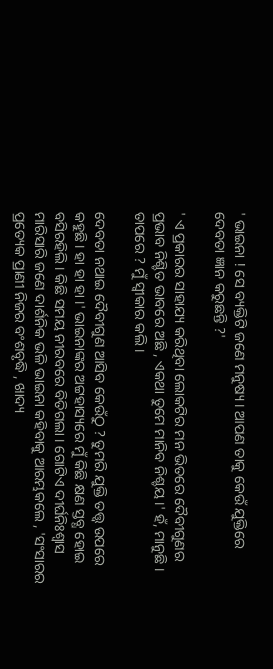' ଭାଇନା ! ସେ ବ୍ୟକ୍ତିଟି ଜଣେ ମନୁଷ୍ୟ । ଆପଣ ତାକୁ କେଉଁ ଯୁକ୍ତିରେ ଦେବତା ଜ୍ଞାନ କରୁଛନ୍ତି ?'

' ଏ ପ୍ରକାରର ସାହାଯ୍ୟ କରିଥିବା ଲୋକଟିର ମନ ଭିତରେ ଦୈବୀଗୁଣର ପ୍ରଭାବ ନିଶ୍ଚିତ ଭାବରେ ଅଛି , ଏକଥା ତୁମେ ମାନିବ ନିଶ୍ଚୟ ।' ହଁ, ମାନୁଛି । ତାପରେ ? ମୁଁ ସ୍ବୀକାର କଲି ।

ଦେବତା ନଥାଇ ଦୈବୀଗୁଣ ଆସିବ କେଉଁଠୁ ? ତୁମରି ଯୁକ୍ତି ତତ୍ତ୍ଵ ଉପରେ କହୁଛି । ହା ହା ହା ।' ଭାଇନାଙ୍କର ଅଟ୍ଟହାସ୍ୟରେ ମୁଁ କିଛି କ୍ଷଣ ସ୍ତବ୍ଧ ହୋଇ ବସିରହିଲି । କିଛି ସମୟ ନୀରବରେ ବିତିଗଲା । ଗୋଟିଏ ଦୀର୍ଘନିଃଶ୍ୱାସ ମାରିସାରି ଜଣେ ଦାର୍ଶନିକ ଭଳି ଭାଇନା କହିବାକୁ ଆରମ୍ଭକଲେ , 'ସଂସାରର ପ୍ରତ୍ୟେକ ପ୍ରାଣୀ ନିଜର ବଂଶବୃଦ୍ଧି , ଖାଦ୍ୟ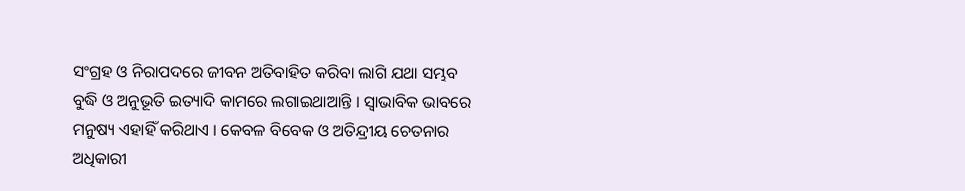ସଂଗ୍ରହ ଓ ନିରାପଦରେ ଜୀବନ ଅତିବାହିତ କରିବା ଲାଗି ଯଥା ସମ୍ଭବ ବୁଦ୍ଧି ଓ ଅନୁଭୂତି ଇତ୍ୟାଦି କାମରେ ଲଗାଇଥାଆନ୍ତି । ସ୍ୱାଭାବିକ ଭାବରେ ମନୁଷ୍ୟ ଏହାହିଁ କରିଥାଏ । କେବଳ ବିବେକ ଓ ଅତିନ୍ଦ୍ରୀୟ ଚେତନାର ଅଧିକାରୀ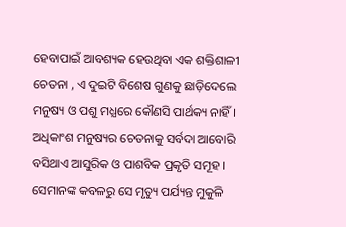ହେବାପାଇଁ ଆବଶ୍ୟକ ହେଉଥିବା ଏକ ଶକ୍ତିଶାଳୀ ଚେତନା , ଏ ଦୁଇଟି ବିଶେଷ ଗୁଣକୁ ଛାଡ଼ିଦେଲେ ମନୁଷ୍ୟ ଓ ପଶୁ ମଧ୍ଯରେ କୌଣସି ପାର୍ଥକ୍ୟ ନାହିଁ । ଅଧିକାଂଶ ମନୁଷ୍ୟର ଚେତନାକୁ ସର୍ବଦା ଆବୋରି ବସିଥାଏ ଆସୁରିକ ଓ ପାଶବିକ ପ୍ରକୃତି ସମୂହ । ସେମାନଙ୍କ କବଳରୁ ସେ ମୃତ୍ୟୁ ପର୍ଯ୍ୟନ୍ତ ମୁକୁଳି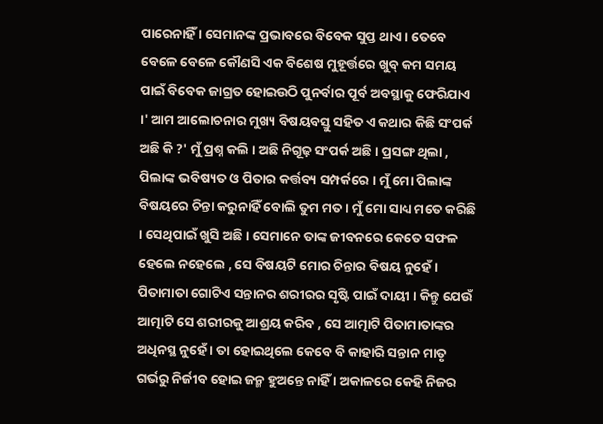ପାରେନାହିଁ । ସେମାନଙ୍କ ପ୍ରଭାବରେ ବିବେକ ସୁପ୍ତ ଥାଏ । ତେବେ ବେଳେ ବେଳେ କୌଣସି ଏକ ବିଶେଷ ମୁହୂର୍ତ୍ତରେ ଖୁବ୍ କମ ସମୟ ପାଇଁ ବିବେକ ଜାଗ୍ରତ ହୋଇଉଠି ପୁନର୍ବାର ପୂର୍ବ ଅବସ୍ଥାକୁ ଫେରିଯାଏ ।' ଆମ ଆଲୋଚନାର ମୁଖ୍ୟ ବିଷୟବସ୍ତୁ ସହିତ ଏ କଥାର କିଛି ସଂପର୍କ ଅଛି କି ?' ମୁଁ ପ୍ରଶ୍ନ କଲି । ଅଛି ନିଗୂଢ଼ ସଂପର୍କ ଅଛି । ପ୍ରସଙ୍ଗ ଥିଲା , ପିଲାଙ୍କ ଭବିଷ୍ୟତ ଓ ପିତାର କର୍ତ୍ତବ୍ୟ ସମ୍ପର୍କରେ । ମୁଁ ମୋ ପିଲାଙ୍କ ବିଷୟରେ ଚିନ୍ତା କରୁନାହିଁ ବୋଲି ତୁମ ମତ । ମୁଁ ମୋ ସାଧ୍ୟ ମତେ କରିଛି । ସେଥିପାଇଁ ଖୁସି ଅଛି । ସେମାନେ ତାଙ୍କ ଜୀବନରେ କେତେ ସଫଳ ହେଲେ ନହେଲେ , ସେ ବିଷୟଟି ମୋର ଚିନ୍ତାର ବିଷୟ ନୁହେଁ । ପିତାମାତା ଗୋଟିଏ ସନ୍ତାନର ଶରୀରର ସୃଷ୍ଟି ପାଇଁ ଦାୟୀ । କିନ୍ତୁ ଯେଉଁ ଆତ୍ମାଟି ସେ ଶରୀରକୁ ଆଶ୍ରୟ କରିବ , ସେ ଆତ୍ମାଟି ପିତାମାତାଙ୍କର ଅଧିନସ୍ଥ ନୁହେଁ । ତା ହୋଇଥିଲେ କେବେ ବି କାହାରି ସନ୍ତାନ ମାତୃ ଗର୍ଭରୁ ନିର୍ଜୀବ ହୋଇ ଜନ୍ମ ହୁଅନ୍ତେ ନାହିଁ । ଅକାଳରେ କେହି ନିଜର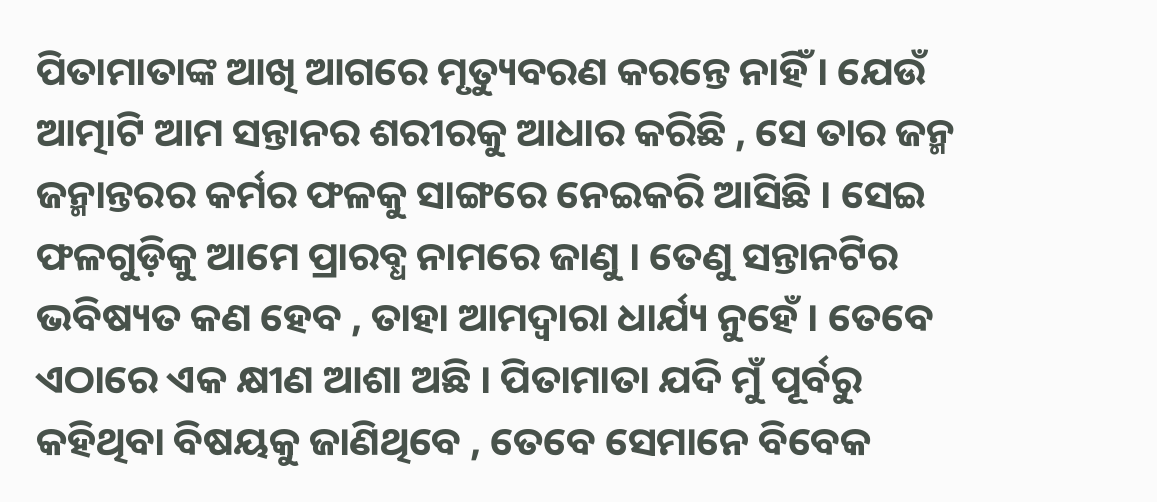ପିତାମାତାଙ୍କ ଆଖି ଆଗରେ ମୃତ୍ୟୁବରଣ କରନ୍ତେ ନାହିଁ । ଯେଉଁ ଆତ୍ମାଟି ଆମ ସନ୍ତାନର ଶରୀରକୁ ଆଧାର କରିଛି , ସେ ତାର ଜନ୍ମ ଜନ୍ମାନ୍ତରର କର୍ମର ଫଳକୁ ସାଙ୍ଗରେ ନେଇକରି ଆସିଛି । ସେଇ ଫଳଗୁଡ଼ିକୁ ଆମେ ପ୍ରାରବ୍ଧ ନାମରେ ଜାଣୁ । ତେଣୁ ସନ୍ତାନଟିର ଭବିଷ୍ୟତ କଣ ହେବ , ତାହା ଆମଦ୍ୱାରା ଧାର୍ଯ୍ୟ ନୁହେଁ । ତେବେ ଏଠାରେ ଏକ କ୍ଷୀଣ ଆଶା ଅଛି । ପିତାମାତା ଯଦି ମୁଁ ପୂର୍ବରୁ କହିଥିବା ବିଷୟକୁ ଜାଣିଥିବେ , ତେବେ ସେମାନେ ବିବେକ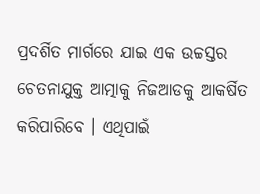ପ୍ରଦର୍ଶିତ ମାର୍ଗରେ ଯାଇ ଏକ ଉଚ୍ଚସ୍ତର ଚେତନାଯୁକ୍ତ ଆତ୍ମାକୁ ନିଜଆଡକୁ ଆକର୍ଷିତ କରିପାରିବେ । ଏଥିପାଇଁ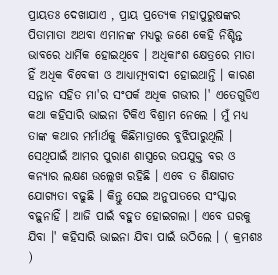ପ୍ରାୟତଃ ଦେଖାଯାଏ , ପ୍ରାୟ ପ୍ରତ୍ୟେକ ମହାପୁରୁଷଙ୍କର ପିତାମାତା ଅଥବା ଏମାନଙ୍କ ମଧ୍ୟରୁ ଜଣେ କେହି ନିଶ୍ଚିନ୍ତ ଭାବରେ ଧାର୍ମିକ ହୋଇଥିବେ । ଅଧିକାଂଶ କ୍ଷେତ୍ରରେ ମାତା ହିଁ ଅଧିକ ବିବେକୀ ଓ ଆଧ୍ୟାତ୍ମ୍ୟବାଦୀ ହୋଇଥାନ୍ତି । କାରଣ ସନ୍ତାନ ସହିତ ମା'ର ସଂପର୍କ ଅଧିକ ଗଭୀର ।' ଏତେଗୁଡିଏ କଥା କହିସାରି ଭାଇନା ଟିକିଏ ବିଶ୍ରାମ ନେଲେ । ମୁଁ ମଧ୍ୟ ତାଙ୍କ କଥାର ମର୍ମାର୍ଥକୁ କିଛିମାତ୍ରାରେ ବୁଝିପାରୁଥିଲି । ସେଥିପାଇଁ ଆମର ପୁରାଣ ଶାସ୍ତ୍ରରେ ଉପଯୁକ୍ତ ବର ଓ କନ୍ୟାର ଲକ୍ଷଣ ଉଲ୍ଲେଖ ରହିଛି । ଏବେ ତ ଶିକ୍ଷାଗତ ଯୋଗ୍ୟତା ବଢୁଛି । କିନ୍ତୁ ସେଇ ଅନୁପାତରେ ସଂସ୍କାର ବଢ଼ୁନାହିଁ । ଆଜି ପାଇଁ ବହୁତ ହୋଇଗଲା । ଏବେ ଘରକୁ ଯିବା ।' କହିସାରି ଭାଇନା ଯିବା ପାଇଁ ଉଠିଲେ । ( କ୍ରମଶଃ )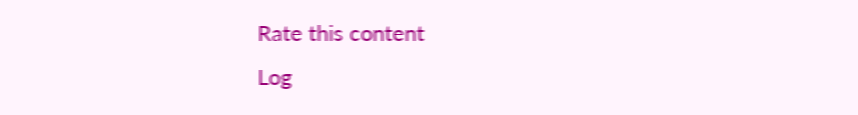Rate this content
Log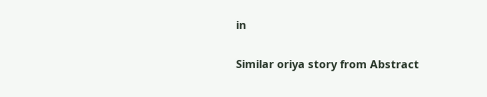in

Similar oriya story from Abstract